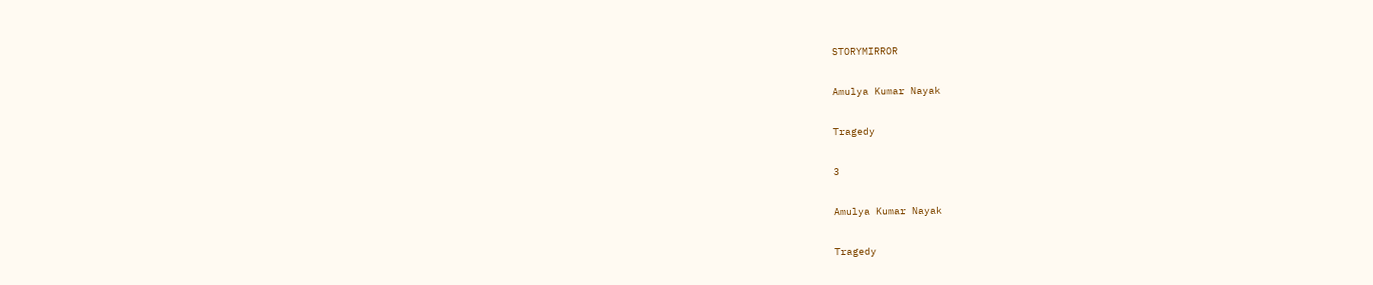STORYMIRROR

Amulya Kumar Nayak

Tragedy

3

Amulya Kumar Nayak

Tragedy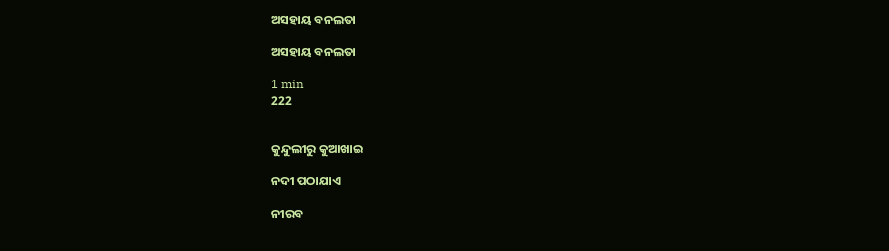ଅସହାୟ ବନଲତା

ଅସହାୟ ବନଲତା

1 min
222


କୁନ୍ଦୁଲୀରୁ କୁଆଖାଇ

ନଦୀ ପଠାଯାଏ

ନୀରବ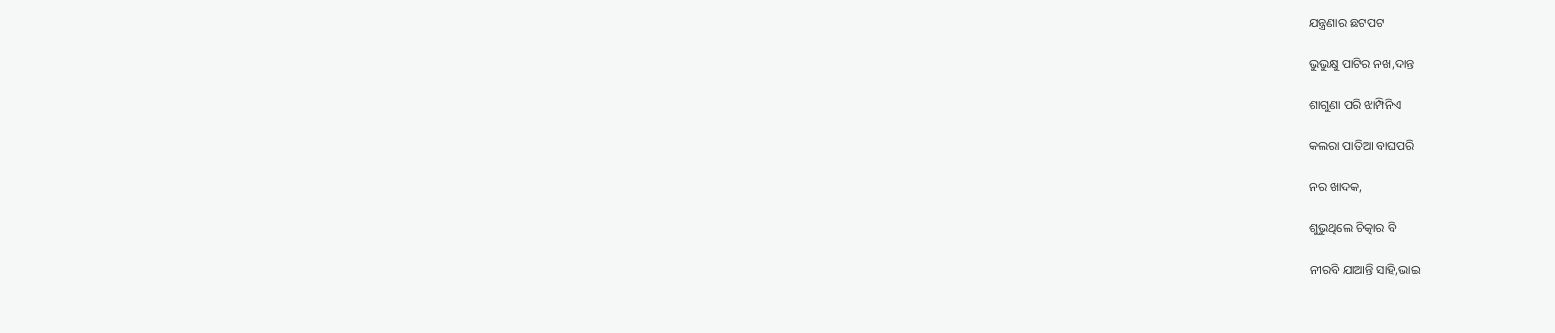ଯନ୍ତ୍ରଣାର ଛଟପଟ

ଭୁଭୁକ୍ଷୁ ପାଟିର ନଖ,ଦାନ୍ତ

ଶାଗୁଣା ପରି ଝାମ୍ପିନିଏ

କଲରା ପାତିଆ ବାଘପରି

ନର ଖାଦକ,

ଶୁଭୁଥିଲେ ଚିତ୍କାର ବି

ନୀରବି ଯାଆନ୍ତି ସାହି,ଭାଇ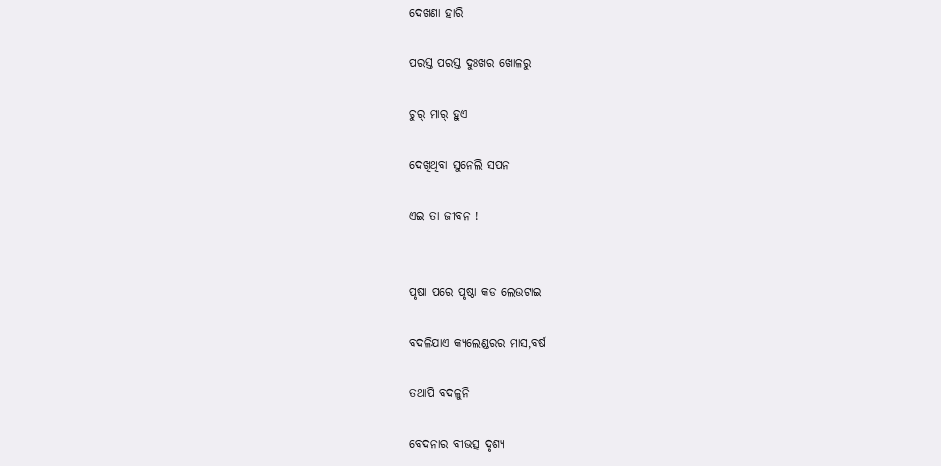ଦେଖଣା ହାରି

ପରସ୍ତ ପରସ୍ତ ଦୁଃଖର ଖୋଳରୁ

ଚୁର୍ ମାର୍ ହୁଏ

ଦେଖିଥିବା ସୁନେଲି ସପନ

ଏଇ ତା ଜୀବନ !


ପୃଷା ପରେ ପୃଷ୍ଠା କଡ ଲେଉଟାଇ

ବଦଳିଯାଏ କ୍ଯଲେଣ୍ଡରର ମାସ,ବର୍ଷ

ତଥାପି ବଦଳୁନି

ବେଦନାର ବୀଭତ୍ସ ଦୃଶ୍ଯ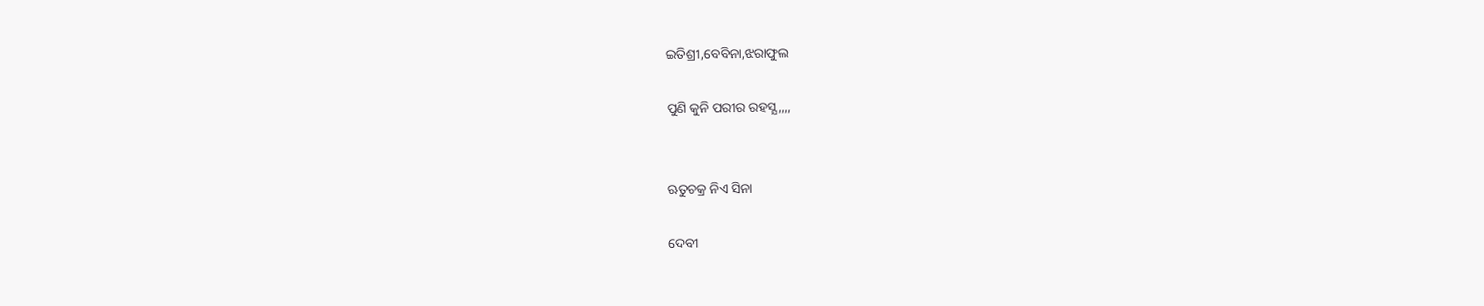ଇତିଶ୍ରୀ,ବେବିନା,ଝରାଫୁଲ

ପୁଣି କୁନି ପରୀର ରହସ୍ଯ,,,,


ଋତୁଚକ୍ର ନିଏ ସିନା

ଦେବୀ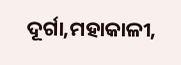ଦୂର୍ଗା,ମହାକାଳୀ,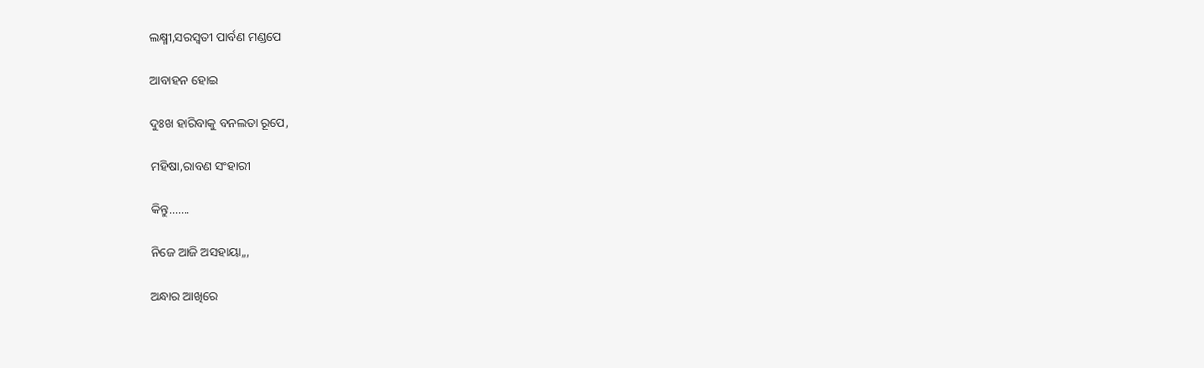ଲକ୍ଷ୍ମୀ,ସରସ୍ବତୀ ପାର୍ବଣ ମଣ୍ଡପେ

ଆବାହନ ହୋଇ

ଦୁଃଖ ହାରିବାକୁ ବନଲତା ରୂପେ,

ମହିଷା,ରାବଣ ସଂହାରୀ

କିନ୍ତୁ.......

ନିଜେ ଆଜି ଅସହାୟା,,,

ଅନ୍ଧାର ଆଖିରେ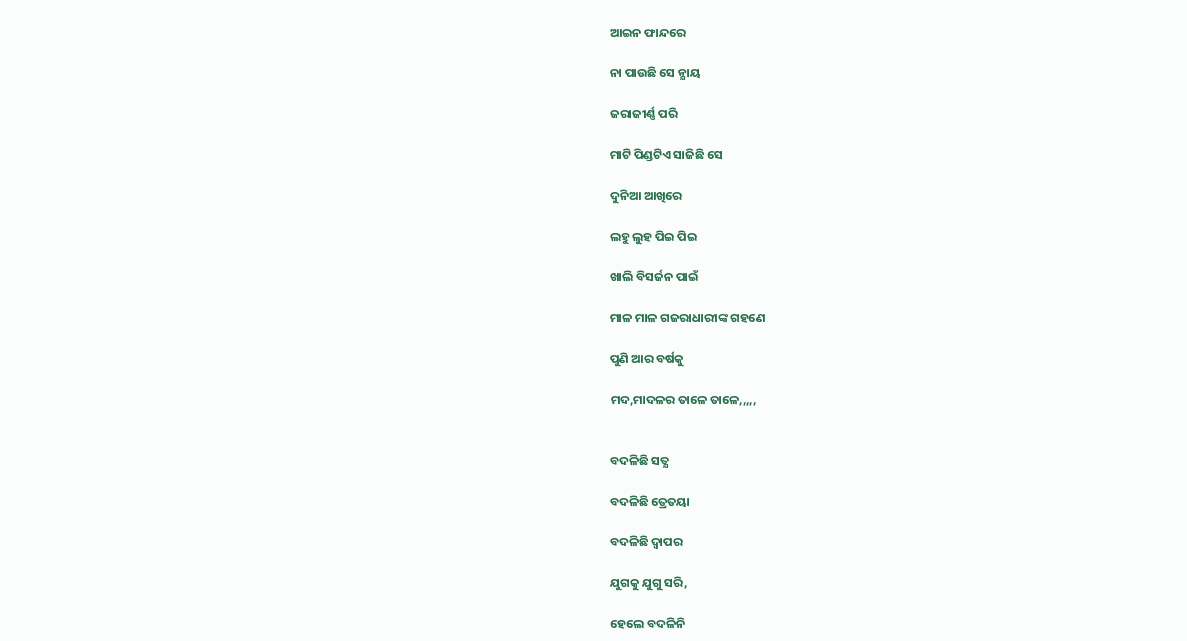ଆଇନ ଫାନ୍ଦରେ

ନା ପାଉଛି ସେ ନ୍ଯାୟ

ଜରାଜୀର୍ଣ୍ଣ ପରି

ମାଟି ପିଣ୍ଡଟିଏ ସାଜିଛି ସେ

ଦୁନିଆ ଆଖିରେ

ଲହୁ ଲୁହ ପିଇ ପିଇ

ଖାଲି ବିସର୍ଜନ ପାଇଁ

ମାଳ ମାଳ ଗଜରାଧାରୀଙ୍କ ଗହଣେ

ପୁଣି ଆର ବର୍ଷକୁ

ମଦ,ମାଦଳର ତାଳେ ତାଳେ,,,,,


ବଦଳିଛି ସତ୍ଯ

ବଦଳିଛି ତ୍ରେତୟା

ବଦଳିଛି ଦ୍ବାପର

ଯୁଗକୁ ଯୁଗୁ ସରି,

ହେଲେ ବଦଳିନି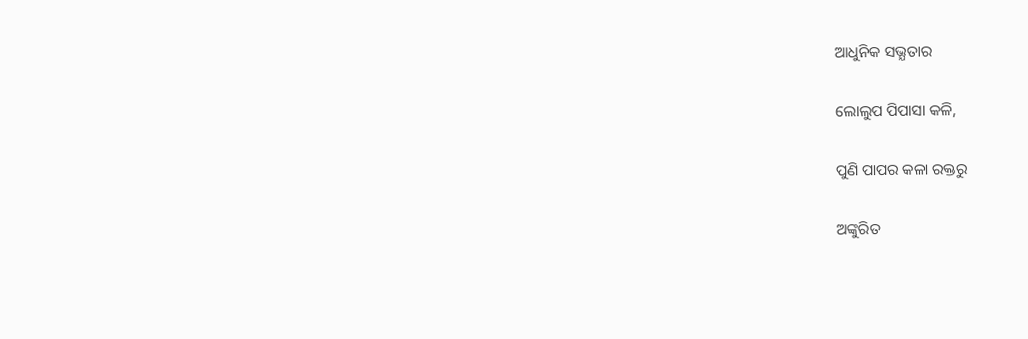ଆଧୁନିକ ସଭ୍ଯତାର

ଲୋଲୁପ ପିପାସା କଳି,

ପୁଣି ପାପର କଳା ରକ୍ତରୁ

ଅଙ୍କୁରିତ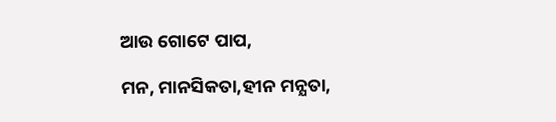ଆଉ ଗୋଟେ ପାପ,

ମନ, ମାନସିକତା,ହୀନ ମନ୍ଯତା,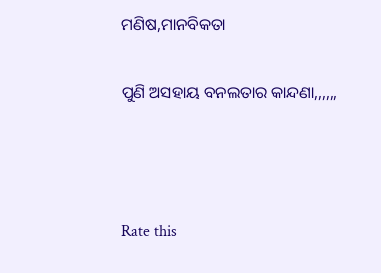ମଣିଷ,ମାନବିକତା

ପୁଣି ଅସହାୟ ବନଲତାର କାନ୍ଦଣା,,,,,,



Rate this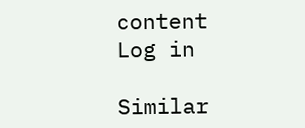content
Log in

Similar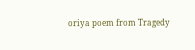oriya poem from Tragedy